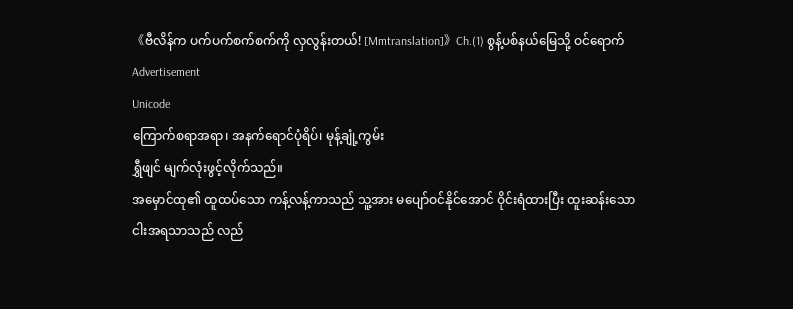《ဗီလိန်က ပက်ပက်စက်စက်ကို လှလွန်းတယ်! [Mmtranslation]》Ch.(1) စွန့်ပစ်နယ်မြေသို့ ဝင်ရောက်
Advertisement
Unicode
ကြောက်စရာအရာ၊ အနက်ရောင်ပုံရိပ်၊ မုန့်ချုံ့ကွမ်း
ရွှီဖျင် မျက်လုံးဖွင့်လိုက်သည်။
အမှောင်ထု၏ ထူထပ်သော ကန့်လန့်ကာသည် သူ့အား မပျော်ဝင်နိုင်အောင် ဝိုင်းရံထားပြီး ထူးဆန်းသော ငါးအရသာသည် လည်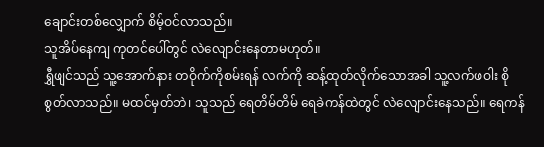ချောင်းတစ်လျှောက် စိမ့်ဝင်လာသည်။
သူအိပ်နေကျ ကုတင်ပေါ်တွင် လဲလျောင်းနေတာမဟုတ်။
ရွှီဖျင်သည် သူ့အောက်နား တဝိုက်ကိုစမ်းရန် လက်ကို ဆန့်ထုတ်လိုက်သောအခါ သူ့လက်ဖဝါး စိုစွတ်လာသည်။ မထင်မှတ်ဘဲ၊ သူသည် ရေတိမ်တိမ် ရေခဲကန်ထဲတွင် လဲလျောင်းနေသည်။ ရေကန်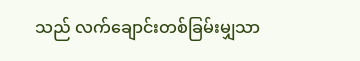သည် လက်ချောင်းတစ်ခြမ်းမျှသာ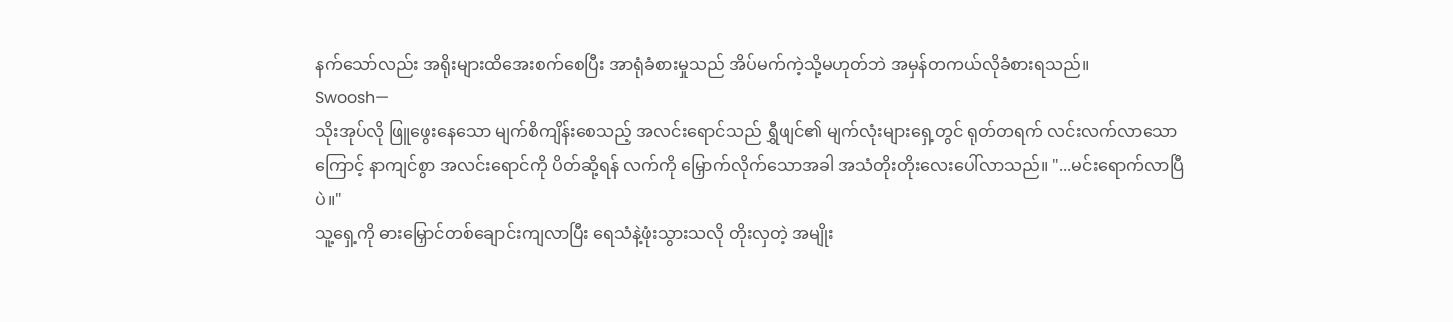နက်သော်လည်း အရိုးများထိအေးစက်စေပြီး အာရုံခံစားမှုသည် အိပ်မက်ကဲ့သို့မဟုတ်ဘဲ အမှန်တကယ်လိုခံစားရသည်။
Swoosh—
သိုးအုပ်လို ဖြူဖွေးနေသော မျက်စိကျိန်းစေသည့် အလင်းရောင်သည် ရွှီဖျင်၏ မျက်လုံးများရှေ့တွင် ရုတ်တရက် လင်းလက်လာသောကြောင့် နာကျင်စွာ အလင်းရောင်ကို ပိတ်ဆို့ရန် လက်ကို မြှောက်လိုက်သောအခါ အသံတိုးတိုးလေးပေါ်လာသည်။ "...မင်းရောက်လာပြီပဲ။"
သူ့ရှေ့ကို ဓားမြှောင်တစ်ချောင်းကျလာပြီး ရေသံနဲ့ဖုံးသွားသလို တိုးလှတဲ့ အမျိုး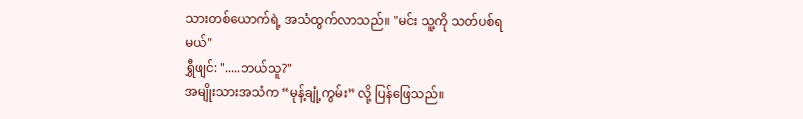သားတစ်ယောက်ရဲ့ အသံထွက်လာသည်။ "မင်း သူ့ကို သတ်ပစ်ရမယ်"
ရွှီဖျင်: ".....ဘယ်သူ?"
အမျိုးသားအသံက “မုန့်ချုံ့ကွမ်း” လို့ ပြန်ဖြေသည်။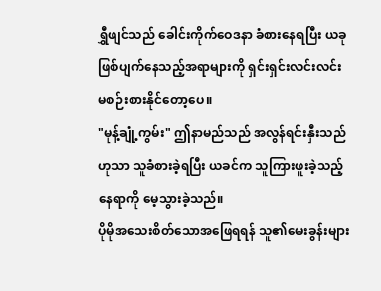ရွှီဖျင်သည် ခေါင်းကိုက်ဝေဒနာ ခံစားနေရပြီး ယခုဖြစ်ပျက်နေသည့်အရာများကို ရှင်းရှင်းလင်းလင်း မစဉ်းစားနိုင်တော့ပေ။
"မုန့်ချုံ့ကွမ်း" ဤနာမည်သည် အလွန်ရင်းနှီးသည်ဟုသာ သူခံစားခဲ့ရပြီး ယခင်က သူကြားဖူးခဲ့သည့်နေရာကို မေ့သွားခဲ့သည်။
ပိုမိုအသေးစိတ်သောအဖြေရရန် သူ၏မေးခွန်းများ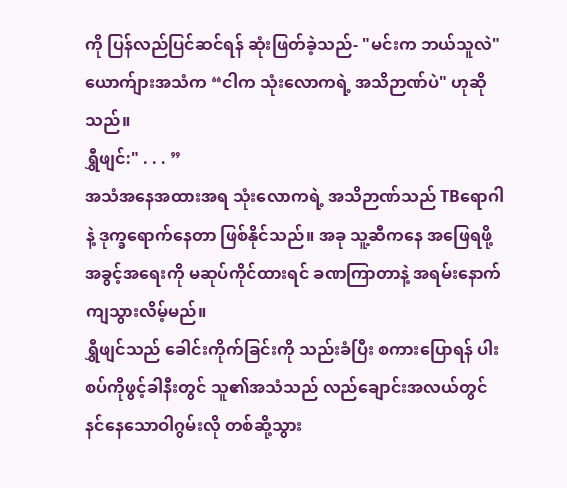ကို ပြန်လည်ပြင်ဆင်ရန် ဆုံးဖြတ်ခဲ့သည်- "မင်းက ဘယ်သူလဲ"
ယောက်ျားအသံက “ငါက သုံးလောကရဲ့ အသိဉာဏ်ပဲ" ဟုဆိုသည်။
ရွှီဖျင်:" . . . ”
အသံအနေအထားအရ သုံးလောကရဲ့ အသိဉာဏ်သည် TBရောဂါနဲ့ ဒုက္ခရောက်နေတာ ဖြစ်နိုင်သည်။ အခု သူ့ဆီကနေ အဖြေရဖို့ အခွင့်အရေးကို မဆုပ်ကိုင်ထားရင် ခဏကြာတာနဲ့ အရမ်းနောက်ကျသွားလိမ့်မည်။
ရွှီဖျင်သည် ခေါင်းကိုက်ခြင်းကို သည်းခံပြီး စကားပြောရန် ပါးစပ်ကိုဖွင့်ခါနီးတွင် သူ၏အသံသည် လည်ချောင်းအလယ်တွင် နင်နေသောဝါဂွမ်းလို တစ်ဆို့သွား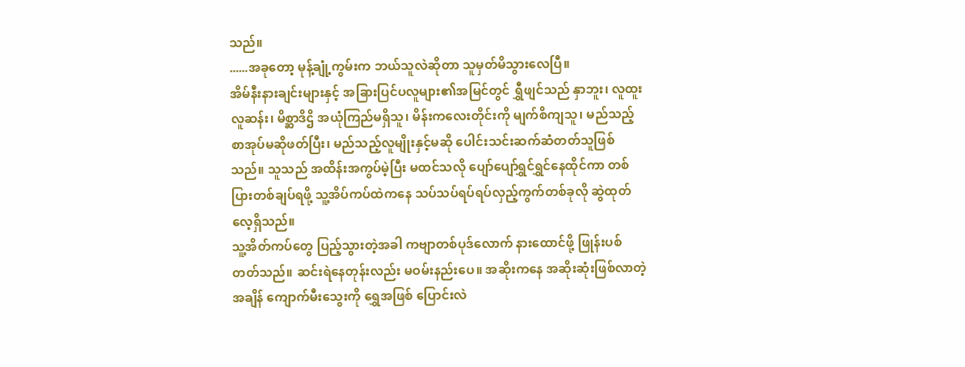သည်။
......အခုတော့ မုန့်ချုံ့ကွမ်းက ဘယ်သူလဲဆိုတာ သူမှတ်မိသွားလေပြီ။
အိမ်နီးနားချင်းများနှင့် အခြားပြင်ပလူများ၏အမြင်တွင် ရွှီဖျင်သည် နှာဘူး၊ လူထူးလူဆန်း၊ မိစ္ဆာဒိဌိ အယုံကြည်မရှိသူ၊ မိန်းကလေးတိုင်းကို မျက်စိကျသူ၊ မည်သည့်စာအုပ်မဆိုဖတ်ပြီး၊ မည်သည့်လူမျိုးနှင့်မဆို ပေါင်းသင်းဆက်ဆံတတ်သူဖြစ်သည်။ သူသည် အထိန်းအကွပ်မဲ့ပြီး မထင်သလို ပျော်ပျော်ရွှင်ရွှင်နေထိုင်ကာ တစ်ပြားတစ်ချပ်ရဖို့ သူ့အိပ်ကပ်ထဲကနေ သပ်သပ်ရပ်ရပ်လှည့်ကွက်တစ်ခုလို ဆွဲထုတ်လေ့ရှိသည်။
သူ့အိတ်ကပ်တွေ ပြည့်သွားတဲ့အခါ ကဗျာတစ်ပုဒ်လောက် နားထောင်ဖို့ ဖြုန်းပစ်တတ်သည်။ ဆင်းရဲနေတုန်းလည်း မဝမ်းနည်းပေ။ အဆိုးကနေ အဆိုးဆုံးဖြစ်လာတဲ့အချိန် ကျောက်မီးသွေးကို ရွှေအဖြစ် ပြောင်းလဲ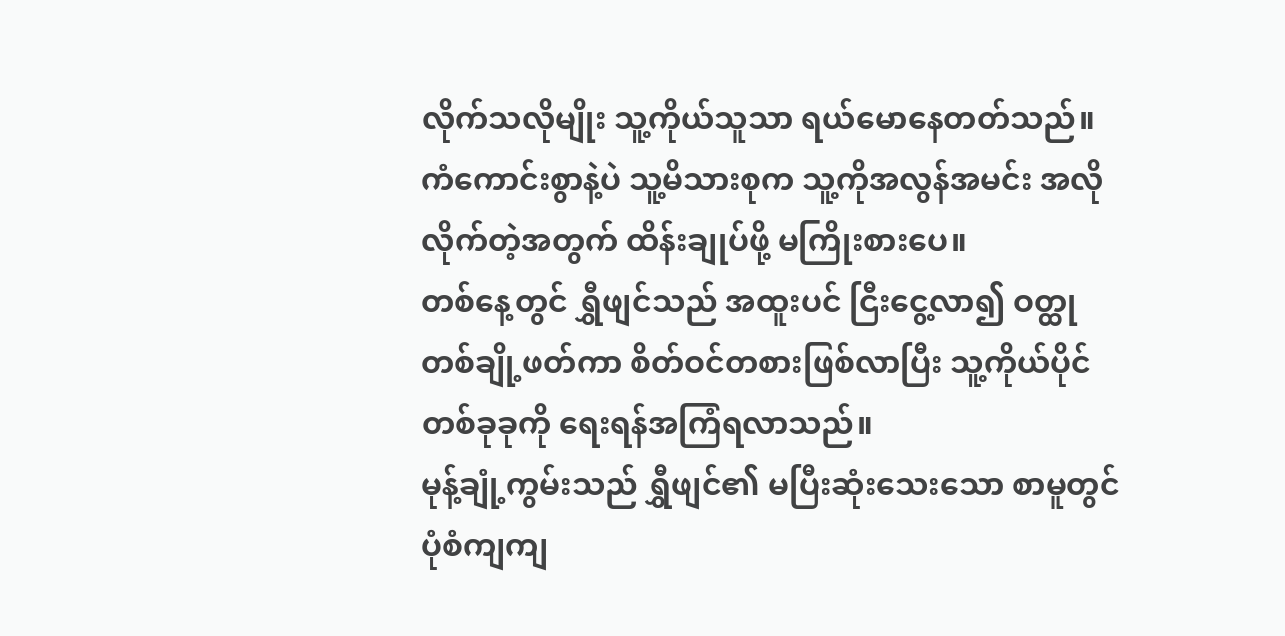လိုက်သလိုမျိုး သူ့ကိုယ်သူသာ ရယ်မောနေတတ်သည်။
ကံကောင်းစွာနဲ့ပဲ သူ့မိသားစုက သူ့ကိုအလွန်အမင်း အလိုလိုက်တဲ့အတွက် ထိန်းချုပ်ဖို့ မကြိုးစားပေ။
တစ်နေ့တွင် ရွှီဖျင်သည် အထူးပင် ငြီးငွေ့လာ၍ ဝတ္ထုတစ်ချို့ဖတ်ကာ စိတ်ဝင်တစားဖြစ်လာပြီး သူ့ကိုယ်ပိုင် တစ်ခုခုကို ရေးရန်အကြံရလာသည်။
မုန့်ချုံ့ကွမ်းသည် ရွှီဖျင်၏ မပြီးဆုံးသေးသော စာမူတွင် ပုံစံကျကျ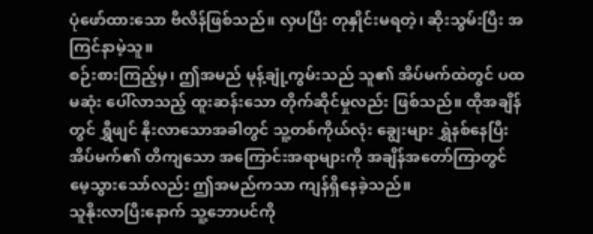ပုံဖော်ထားသော ဗီလိန်ဖြစ်သည်။ လှပပြီး တုနှိုင်းမရတဲ့၊ ဆိုးသွမ်းပြီး အကြင်နာမဲ့သူ။
စဉ်းစားကြည့်မှ၊ ဤအမည် မုန့်ချုံ့ကွမ်းသည် သူ၏ အိပ်မက်ထဲတွင် ပထမဆုံး ပေါ်လာသည့် ထူးဆန်းသော တိုက်ဆိုင်မှုလည်း ဖြစ်သည်။ ထိုအချိန်တွင် ရွှီဖျင် နိုးလာသောအခါတွင် သူ့တစ်ကိုယ်လုံး ချွေးများ ရွှဲနစ်နေပြီး အိပ်မက်၏ တိကျသော အကြောင်းအရာများကို အချိန်အတော်ကြာတွင် မေ့သွားသော်လည်း ဤအမည်ကသာ ကျန်ရှိနေခဲ့သည်။
သူနိုးလာပြီးနောက် သူ့ဘောပင်ကို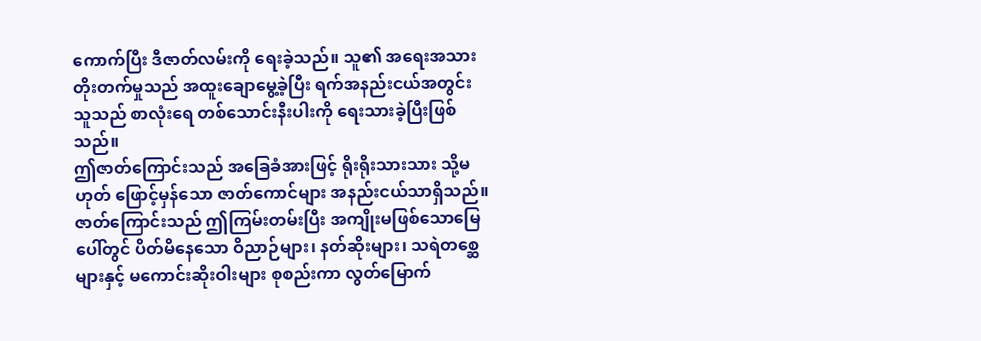ကောက်ပြီး ဒီဇာတ်လမ်းကို ရေးခဲ့သည်။ သူ၏ အရေးအသား တိုးတက်မှုသည် အထူးချောမွေ့ခဲ့ပြီး ရက်အနည်းငယ်အတွင်း သူသည် စာလုံးရေ တစ်သောင်းနီးပါးကို ရေးသားခဲ့ပြီးဖြစ်သည်။
ဤဇာတ်ကြောင်းသည် အခြေခံအားဖြင့် ရိုးရိုးသားသား သို့မဟုတ် ဖြောင့်မှန်သော ဇာတ်ကောင်များ အနည်းငယ်သာရှိသည်။ ဇာတ်ကြောင်းသည် ဤကြမ်းတမ်းပြီး အကျိုးမဖြစ်သောမြေပေါ်တွင် ပိတ်မိနေသော ဝိညာဉ်များ၊ နတ်ဆိုးများ၊ သရဲတစ္ဆေများနှင့် မကောင်းဆိုးဝါးများ စုစည်းကာ လွတ်မြောက်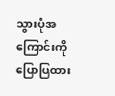သွားပုံအကြောင်းကို ပြောပြထား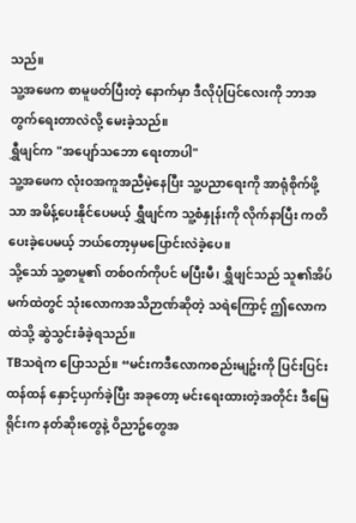သည်။
သူ့အဖေက စာမူဖတ်ပြီးတဲ့ နောက်မှာ ဒီလိုပုံပြင်လေးကို ဘာအတွက်ရေးတာလဲလို့ မေးခဲ့သည်။
ရွှီဖျင်က "အပျော်သဘော ရေးတာပါ"
သူ့အဖေက လုံးဝအကူအညီမဲ့နေပြီး သူ့ပညာရေးကို အာရုံစိုက်ဖို့သာ အမိန့်ပေးနိုင်ပေမယ့် ရွှီဖျင်က သူ့စံနှုန်းကို လိုက်နာပြီး ကတိပေးခဲ့ပေမယ့် ဘယ်တော့မှမပြောင်းလဲခဲ့ပေ။
သို့သော် သူ့စာမူ၏ တစ်ဝက်ကိုပင် မပြီးမီ၊ ရွှီဖျင်သည် သူ၏အိပ်မက်ထဲတွင် သုံးလောကအသိဉာဏ်ဆိုတဲ့ သရဲကြောင့် ဤလောကထဲသို့ ဆွဲသွင်းခံခဲ့ရသည်။
TBသရဲက ပြောသည်။ “မင်းကဒီလောကစည်းမျဥ်းကို ပြင်းပြင်းထန်ထန် နှောင့်ယှက်ခဲ့ပြီး အခုတော့ မင်းရေးထားတဲ့အတိုင်း ဒီမြေရိုင်းက နတ်ဆိုးတွေနဲ့ ဝိညာဥ်တွေအ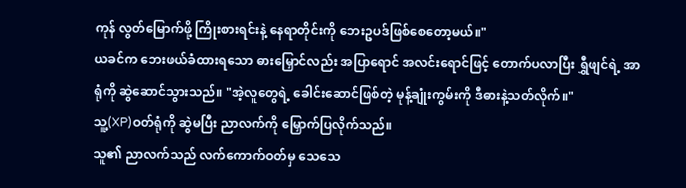ကုန် လွတ်မြောက်ဖို့ ကြိုးစားရင်းနဲ့ နေရာတိုင်းကို ဘေးဥပဒ်ဖြစ်စေတော့မယ်။"
ယခင်က ဘေးဖယ်ခံထားရသော ဓားမြှောင်လည်း အပြာရောင် အလင်းရောင်ဖြင့် တောက်ပလာပြီး ရွှီဖျင်ရဲ့ အာရုံကို ဆွဲဆောင်သွားသည်။ "အဲ့လူတွေရဲ့ ခေါင်းဆောင်ဖြစ်တဲ့ မုန့်ချုံးကွမ်းကို ဒီဓားနဲ့သတ်လိုက်။"
သူ့(XP)ဝတ်ရုံကို ဆွဲမပြီး ညာလက်ကို မြှောက်ပြလိုက်သည်။
သူ၏ ညာလက်သည် လက်ကောက်ဝတ်မှ သေသေ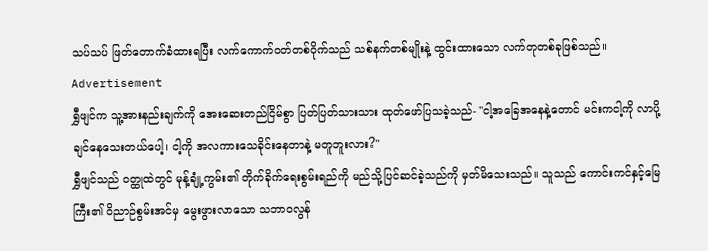သပ်သပ် ဖြတ်တောက်ခံထားရပြီး လက်ကောက်ဝတ်တစ်ဝိုက်သည် သစ်နက်တစ်မျိုးနဲ့ ထွင်းထားသော လက်တုတစ်ခုဖြစ်သည်။
Advertisement
ရွှီဖျင်က သူ့အားနည်းချက်ကို အေးဆေးတည်ငြိမ်စွာ ပြတ်ပြတ်သားသား ထုတ်ဖော်ပြသခဲ့သည်- "ငါ့အခြေအနေနဲ့တောင် မင်းကငါ့ကို လာပို့ချင်နေသေးတယ်ပေါ့၊ ငါ့ကို အလကားသေခိုင်းနေတာနဲ့ မတူဘူးလား?"
ရွှီဖျင်သည် ဝတ္ထုထဲတွင် မုန့်ချုံ့ကွမ်း၏ တိုက်ခိုက်ရေးစွမ်းရည်ကို မည်သို့ပြင်ဆင်ခဲ့သည်ကို မှတ်မိသေးသည်။ သူသည် ကောင်းကင်နှင့်မြေကြီး၏ ဝိညာဉ်စွမ်းအင်မှ မွေးဖွားလာသော သဘာဝလွန်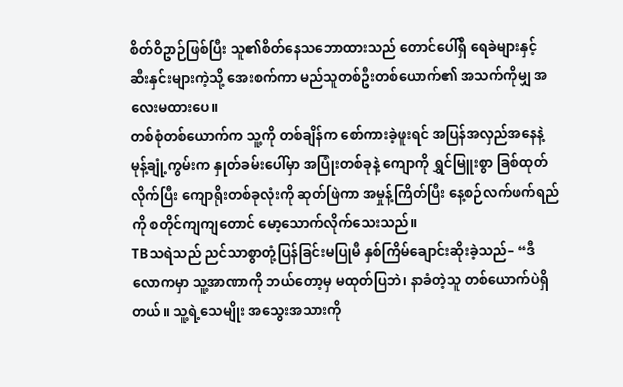စိတ်ဝိဥာဉ်ဖြစ်ပြီး သူ၏စိတ်နေသဘောထားသည် တောင်ပေါ်ရှိ ရေခဲများနှင့် ဆီးနှင်းများကဲ့သို့ အေးစက်ကာ မည်သူတစ်ဦးတစ်ယောက်၏ အသက်ကိုမျှ အလေးမထားပေ။
တစ်စုံတစ်ယောက်က သူ့ကို တစ်ချိန်က စော်ကားခဲ့ဖူးရင် အပြန်အလှည်အနေနဲ့ မုန့်ချုံ့ကွမ်းက နှုတ်ခမ်းပေါ်မှာ အပြုံးတစ်ခုနဲ့ ကျောကို ရွှင်မြူးစွာ ခြစ်ထုတ်လိုက်ပြီး ကျောရိုးတစ်ခုလုံးကို ဆုတ်ဖြဲကာ အမှုန့်ကြိတ်ပြီး နေ့စဉ်လက်ဖက်ရည်ကို စတိုင်ကျကျတောင် မော့သောက်လိုက်သေးသည်။
TBသရဲသည် ညင်သာစွာတုံ့ပြန်ခြင်းမပြုမီ နှစ်ကြိမ်ချောင်းဆိုးခဲ့သည်– “ဒီလောကမှာ သူ့အာဏာကို ဘယ်တော့မှ မထုတ်ပြဘဲ၊ နာခံတဲ့သူ တစ်ယောက်ပဲရှိတယ်။ သူ့ရဲ့သေမျိုး အသွေးအသားကို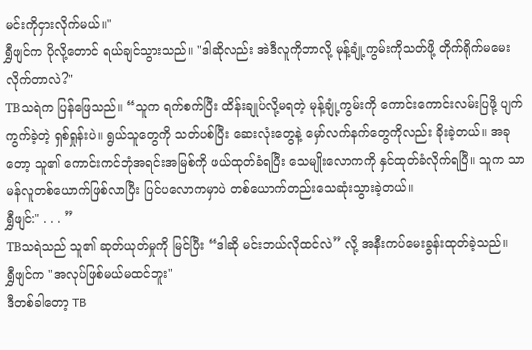မင်းကိုငှားလိုက်မယ်။"
ရွှီဖျင်က ပိုလို့တောင် ရယ်ချင်သွားသည်။ "ဒါဆိုလည်း အဲဒီလူကိုဘာလို့ မုန့်ချုံ့ကွမ်းကိုသတ်ဖို့ တိုက်ရိုက်မမေးလိုက်တာလဲ?"
TBသရဲက ပြန်ဖြေသည်။ “သူက ရက်စက်ပြီး ထိန်းချုပ်လို့မရတဲ့ မုန့်ချုံ့ကွမ်းကို ကောင်းကောင်းလမ်းပြဖို့ ပျက်ကွက်ခဲ့တဲ့ ရှစ်ရှုန်းပဲ။ ရွယ်သူတွေကို သတ်ပစ်ပြီး ဆေးလုံးတွေနဲ့ မှော်လက်နက်တွေကိုလည်း ခိုးခဲ့တယ်။ အခုတော့ သူ၏ ကောင်းကင်ဘုံအရင်းအမြစ်ကို ဖယ်ထုတ်ခံရပြီး သေမျိုးလောကကို နှင်ထုတ်ခံလိုက်ရပြီ။ သူက သာမန်လူတစ်ယောက်ဖြစ်လာပြီး ပြင်ပလောကမှာပဲ တစ်ယောက်တည်းသေဆုံးသွားခဲ့တယ်။
ရွှီဖျင်:" . . . ”
TBသရဲသည် သူ၏ ဆုတ်ယုတ်မှုကို မြင်ပြီး “ဒါဆို မင်းဘယ်လိုထင်လဲ” လို့ အနီးကပ်မေးခွန်းထုတ်ခဲ့သည်။
ရွှီဖျင်က "အလုပ်ဖြစ်မယ်မထင်ဘူး"
ဒီတစ်ခါတော့ TB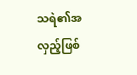သရဲ၏အလှည့်ဖြစ်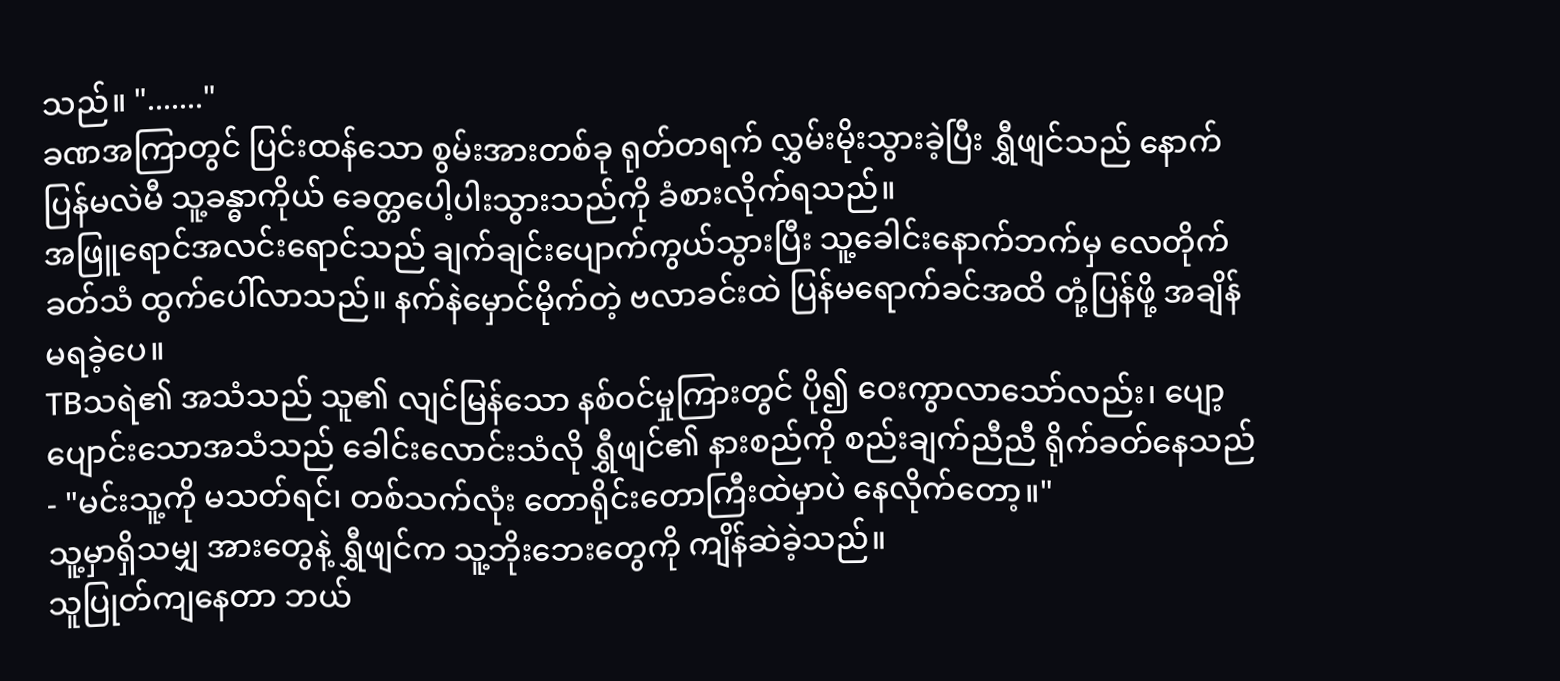သည်။ "......."
ခဏအကြာတွင် ပြင်းထန်သော စွမ်းအားတစ်ခု ရုတ်တရက် လွှမ်းမိုးသွားခဲ့ပြီး ရွှီဖျင်သည် နောက်ပြန်မလဲမီ သူ့ခန္ဓာကိုယ် ခေတ္တပေါ့ပါးသွားသည်ကို ခံစားလိုက်ရသည်။
အဖြူရောင်အလင်းရောင်သည် ချက်ချင်းပျောက်ကွယ်သွားပြီး သူ့ခေါင်းနောက်ဘက်မှ လေတိုက်ခတ်သံ ထွက်ပေါ်လာသည်။ နက်နဲမှောင်မိုက်တဲ့ ဗလာခင်းထဲ ပြန်မရောက်ခင်အထိ တုံ့ပြန်ဖို့ အချိန်မရခဲ့ပေ။
TBသရဲ၏ အသံသည် သူ၏ လျင်မြန်သော နစ်ဝင်မှုကြားတွင် ပို၍ ဝေးကွာလာသော်လည်း၊ ပျော့ပျောင်းသောအသံသည် ခေါင်းလောင်းသံလို ရွှီဖျင်၏ နားစည်ကို စည်းချက်ညီညီ ရိုက်ခတ်နေသည်- "မင်းသူ့ကို မသတ်ရင်၊ တစ်သက်လုံး တောရိုင်းတောကြီးထဲမှာပဲ နေလိုက်တော့။"
သူ့မှာရှိသမျှ အားတွေနဲ့ ရွှီဖျင်က သူ့ဘိုးဘေးတွေကို ကျိန်ဆဲခဲ့သည်။
သူပြုတ်ကျနေတာ ဘယ်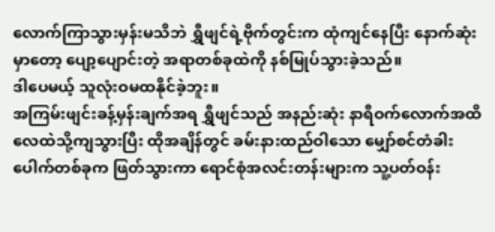လောက်ကြာသွားမှန်းမသိဘဲ ရွှီဖျင်ရဲ့ဗိုက်တွင်းက ထုံကျင်နေပြီး နောက်ဆုံးမှာတော့ ပျော့ပျောင်းတဲ့ အရာတစ်ခုထဲကို နစ်မြုပ်သွားခဲ့သည်။
ဒါပေမယ့် သူလုံးဝမထနိုင်ခဲ့ဘူး။
အကြမ်းဖျင်းခန့်မှန်းချက်အရ ရွှီဖျင်သည် အနည်းဆုံး နာရီဝက်လောက်အထိ လေထဲသို့ကျသွားပြီး ထိုအချိန်တွင် ခမ်းနားထည်ဝါသော မျှော်စင်တံခါးပေါက်တစ်ခုက ဖြတ်သွားကာ ရောင်စုံအလင်းတန်းများက သူ့ပတ်ဝန်း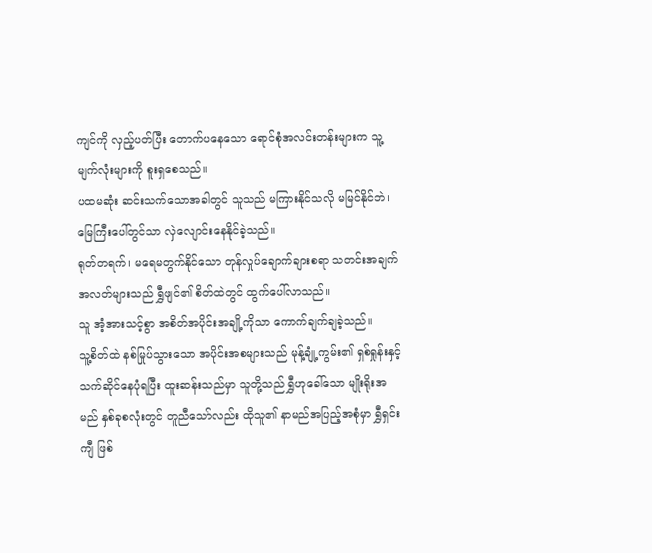ကျင်ကို လှည့်ပတ်ပြီး တောက်ပနေသော ရောင်စုံအလင်းတန်းများက သူ့မျက်လုံးများကို စူးရှစေသည်။
ပထမဆုံး ဆင်းသက်သောအခါတွင် သူသည် မကြားနိုင်သလို မမြင်နိုင်ဘဲ၊ မြေကြီးပေါ်တွင်သာ လှဲလျောင်းနေနိုင်ခဲ့သည်။
ရုတ်တရက်၊ မရေမတွက်နိုင်သော တုန်လှုပ်ချောက်ချားစရာ သတင်းအချက်အလတ်များသည် ရွှီဖျင်၏ စိတ်ထဲတွင် ထွက်ပေါ်လာသည်။
သူ အံ့အားသင့်စွာ အစိတ်အပိုင်းအချို့ကိုသာ ကောက်ချက်ချခဲ့သည်။
သူ့စိတ်ထဲ နစ်မြုပ်သွားသော အပိုင်းအစများသည် မုန့်ချုံ့ကွမ်း၏ ရှစ်ရှုန်းနှင့် သက်ဆိုင်နေပုံရပြီး ထူးဆန်းသည်မှာ သူတို့သည် ရွှီဟုခေါ်သော မျိုးရိုးအမည် နှစ်ခုစလုံးတွင် တူညီသော်လည်း ထိုသူ၏ နာမည်အပြည့်အစုံမှာ ရွှီရှင်းကျီ ဖြစ်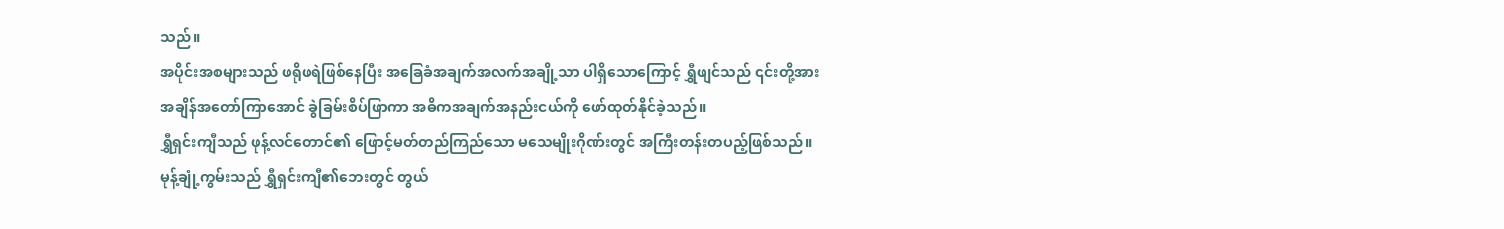သည်။
အပိုင်းအစများသည် ဖရိုဖရဲဖြစ်နေပြီး အခြေခံအချက်အလက်အချို့သာ ပါရှိသောကြောင့် ရွှီဖျင်သည် ၎င်းတို့အား အချိန်အတော်ကြာအောင် ခွဲခြမ်းစိပ်ဖြာကာ အဓိကအချက်အနည်းငယ်ကို ဖော်ထုတ်နိုင်ခဲ့သည်။
ရွှီရှင်းကျီသည် ဖုန့်လင်တောင်၏ ဖြောင့်မတ်တည်ကြည်သော မသေမျိုးဂိုဏ်းတွင် အကြီးတန်းတပည့်ဖြစ်သည်။ မုန့်ချုံ့ကွမ်းသည် ရွှီရှင်းကျီ၏ဘေးတွင် တွယ်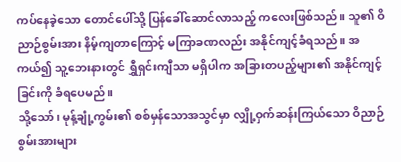ကပ်နေခဲ့သော တောင်ပေါ်သို့ ပြန်ခေါ်ဆောင်လာသည့် ကလေးဖြစ်သည်။ သူ၏ ဝိညာဉ်စွမ်းအား နိမ့်ကျတာကြောင့် မကြာခဏလည်း အနိုင်ကျင့်ခံရသည်။ အကယ်၍ သူ့ဘေးနားတွင် ရွှီရှင်းကျီသာ မရှိပါက အခြားတပည့်များ၏ အနိုင်ကျင့်ခြင်းကို ခံရပေမည်။
သို့သော်၊ မုန့်ချုံ့ကွမ်း၏ စစ်မှန်သောအသွင်မှာ လျှို့ဝှက်ဆန်းကြယ်သော ဝိညာဉ်စွမ်းအားများ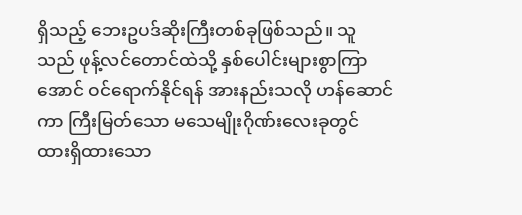ရှိသည့် ဘေးဥပဒ်ဆိုးကြီးတစ်ခုဖြစ်သည်။ သူသည် ဖုန့်လင်တောင်ထဲသို့ နှစ်ပေါင်းများစွာကြာအောင် ဝင်ရောက်နိုင်ရန် အားနည်းသလို ဟန်ဆောင်ကာ ကြီးမြတ်သော မသေမျိုးဂိုဏ်းလေးခုတွင် ထားရှိထားသော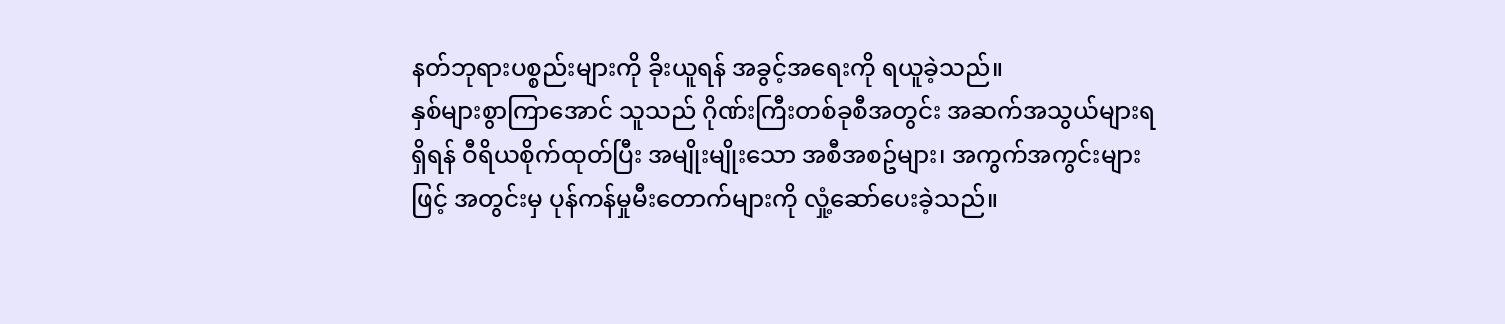နတ်ဘုရားပစ္စည်းများကို ခိုးယူရန် အခွင့်အရေးကို ရယူခဲ့သည်။
နှစ်များစွာကြာအောင် သူသည် ဂိုဏ်းကြီးတစ်ခုစီအတွင်း အဆက်အသွယ်များရရှိရန် ဝီရိယစိုက်ထုတ်ပြီး အမျိုးမျိုးသော အစီအစဥ်များ၊ အကွက်အကွင်းများဖြင့် အတွင်းမှ ပုန်ကန်မှုမီးတောက်များကို လှုံ့ဆော်ပေးခဲ့သည်။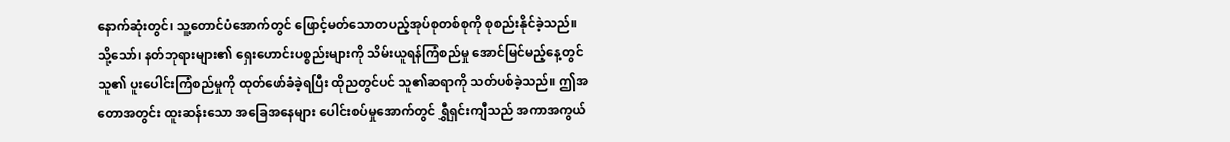နောက်ဆုံးတွင်၊ သူ့တောင်ပံအောက်တွင် ဖြောင့်မတ်သောတပည့်အုပ်စုတစ်စုကို စုစည်းနိုင်ခဲ့သည်။ သို့သော်၊ နတ်ဘုရားများ၏ ရှေးဟောင်းပစ္စည်းများကို သိမ်းယူရန်ကြံစည်မှု အောင်မြင်မည့်နေ့တွင် သူ၏ ပူးပေါင်းကြံစည်မှုကို ထုတ်ဖော်ခံခဲ့ရပြီး ထိုညတွင်ပင် သူ၏ဆရာကို သတ်ပစ်ခဲ့သည်။ ဤအတောအတွင်း ထူးဆန်းသော အခြေအနေများ ပေါင်းစပ်မှုအောက်တွင် ရွှီရှင်းကျီသည် အကာအကွယ်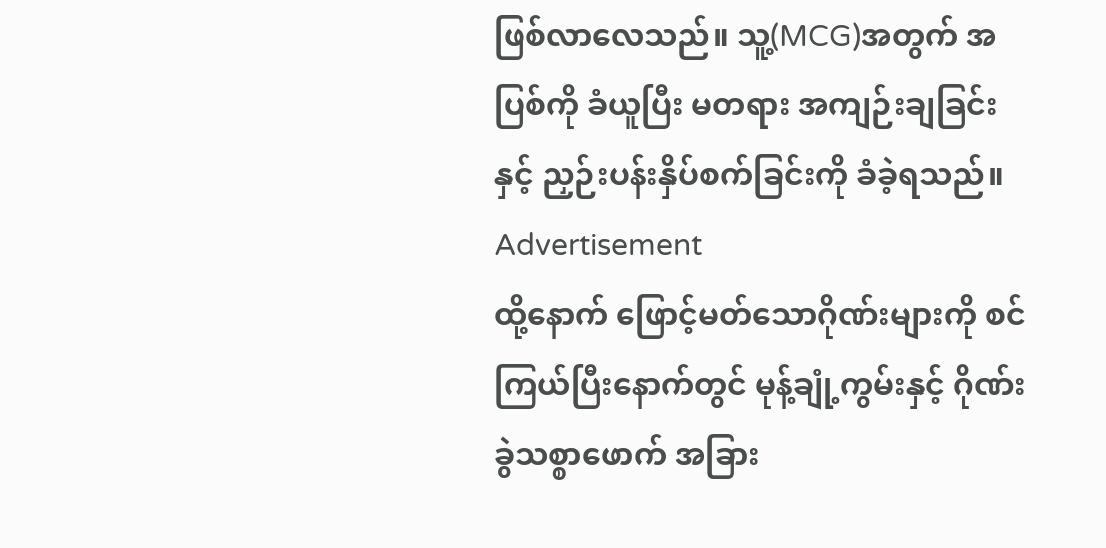ဖြစ်လာလေသည်။ သူ့(MCG)အတွက် အပြစ်ကို ခံယူပြီး မတရား အကျဉ်းချခြင်းနှင့် ညှဉ်းပန်းနှိပ်စက်ခြင်းကို ခံခဲ့ရသည်။
Advertisement
ထို့နောက် ဖြောင့်မတ်သောဂိုဏ်းများကို စင်ကြယ်ပြီးနောက်တွင် မုန့်ချုံ့ကွမ်းနှင့် ဂိုဏ်းခွဲသစ္စာဖောက် အခြား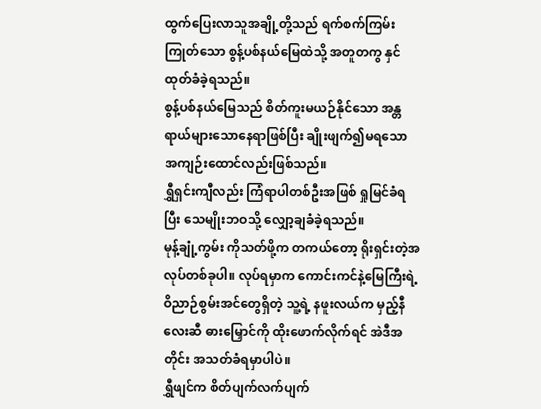ထွက်ပြေးလာသူအချို့တို့သည် ရက်စက်ကြမ်းကြုတ်သော စွန့်ပစ်နယ်မြေထဲသို့ အတူတကွ နှင်ထုတ်ခံခဲ့ရသည်။
စွန့်ပစ်နယ်မြေသည် စိတ်ကူးမယဉ်နိုင်သော အန္တရာယ်များသောနေရာဖြစ်ပြီး ချိုးဖျက်၍မရသော အကျဉ်းထောင်လည်းဖြစ်သည်။
ရွှီရှင်းကျီလည်း ကြံရာပါတစ်ဦးအဖြစ် ရှုမြင်ခံရပြီး သေမျိုးဘဝသို့ လျှော့ချခံခဲ့ရသည်။
မုန့်ချုံ့ကွမ်း ကိုသတ်ဖို့က တကယ်တော့ ရိုးရှင်းတဲ့အလုပ်တစ်ခုပါ။ လုပ်ရမှာက ကောင်းကင်နဲ့မြေကြီးရဲ့ ဝိညာဉ်စွမ်းအင်တွေရှိတဲ့ သူ့ရဲ့ နဖူးလယ်က မှည့်နီလေးဆီ ဓားမြှောင်ကို ထိုးဖောက်လိုက်ရင် အဲဒီအတိုင်း အသတ်ခံရမှာပါပဲ။
ရွှီဖျင်က စိတ်ပျက်လက်ပျက်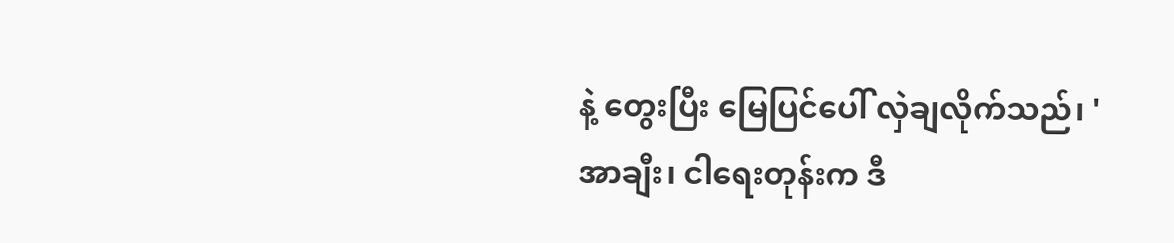နဲ့ တွေးပြီး မြေပြင်ပေါ် လှဲချလိုက်သည်၊ 'အာချီး၊ ငါရေးတုန်းက ဒီ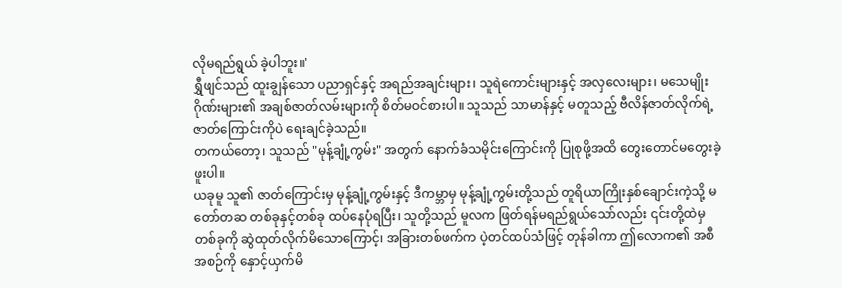လိုမရည်ရွယ် ခဲ့ပါဘူး။'
ရွှီဖျင်သည် ထူးချွန်သော ပညာရှင်နှင့် အရည်အချင်းများ၊ သူရဲကောင်းများနှင့် အလှလေးများ၊ မသေမျိုးဂိုဏ်းများ၏ အချစ်ဇာတ်လမ်းများကို စိတ်မဝင်စားပါ။ သူသည် သာမာန်နှင့် မတူသည့် ဗီလိန်ဇာတ်လိုက်ရဲ့ ဇာတ်ကြောင်းကိုပဲ ရေးချင်ခဲ့သည်။
တကယ်တော့၊ သူသည် "မုန့်ချုံ့ကွမ်း" အတွက် နောက်ခံသမိုင်းကြောင်းကို ပြုစုဖို့အထိ တွေးတောင်မတွေးခဲ့ဖူးပါ။
ယခုမူ သူ၏ ဇာတ်ကြောင်းမှ မုန့်ချုံ့ကွမ်းနှင့် ဒီကမ္ဘာမှ မုန့်ချုံ့ကွမ်းတို့သည် တူရိယာကြိုးနှစ်ချောင်းကဲ့သို့ မတော်တဆ တစ်ခုနှင့်တစ်ခု ထပ်နေပုံရပြီး၊ သူတို့သည် မူလက ဖြတ်ရန်မရည်ရွယ်သော်လည်း ၎င်းတို့ထဲမှ တစ်ခုကို ဆွဲထုတ်လိုက်မိသောကြောင့်၊ အခြားတစ်ဖက်က ပဲ့တင်ထပ်သံဖြင့် တုန်ခါကာ ဤလောက၏ အစီအစဉ်ကို နှောင့်ယှက်မိ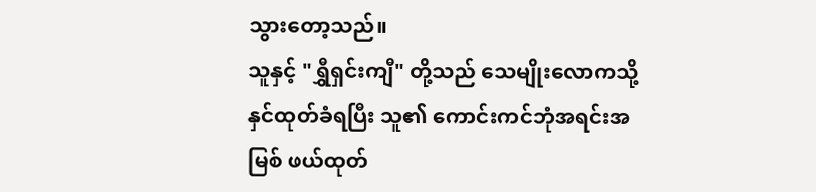သွားတော့သည်။
သူနှင့် "ရွှီရှင်းကျီ" တို့သည် သေမျိုးလောကသို့ နှင်ထုတ်ခံရပြီး သူ၏ ကောင်းကင်ဘုံအရင်းအမြစ် ဖယ်ထုတ်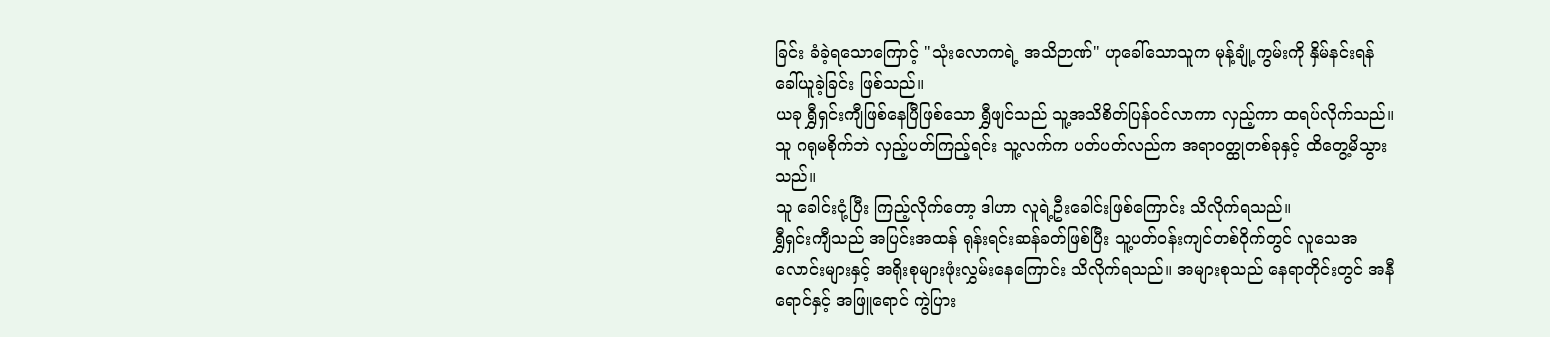ခြင်း ခံခဲ့ရသောကြောင့် "သုံးလောကရဲ့ အသိဉာဏ်" ဟုခေါ်သောသူက မုန့်ချုံ့ကွမ်းကို နှိမ်နင်းရန် ခေါ်ယူခဲ့ခြင်း ဖြစ်သည်။
ယခု ရွှီရှင်းကျီဖြစ်နေပြီဖြစ်သော ရွှီဖျင်သည် သူ့အသိစိတ်ပြန်ဝင်လာကာ လှည့်ကာ ထရပ်လိုက်သည်။ သူ ဂရုမစိုက်ဘဲ လှည့်ပတ်ကြည့်ရင်း သူ့လက်က ပတ်ပတ်လည်က အရာဝတ္ထုတစ်ခုနှင့် ထိတွေ့မိသွားသည်။
သူ ခေါင်းငုံ့ပြီး ကြည့်လိုက်တော့ ဒါဟာ လူရဲ့ဦးခေါင်းဖြစ်ကြောင်း သိလိုက်ရသည်။
ရွှီရှင်းကျီသည် အပြင်းအထန် ရုန်းရင်းဆန်ခတ်ဖြစ်ပြီး သူ့ပတ်ဝန်းကျင်တစ်ဝိုက်တွင် လူသေအလောင်းများနှင့် အရိုးစုများဖုံးလွှမ်းနေကြောင်း သိလိုက်ရသည်။ အများစုသည် နေရာတိုင်းတွင် အနီရောင်နှင့် အဖြူရောင် ကွဲပြား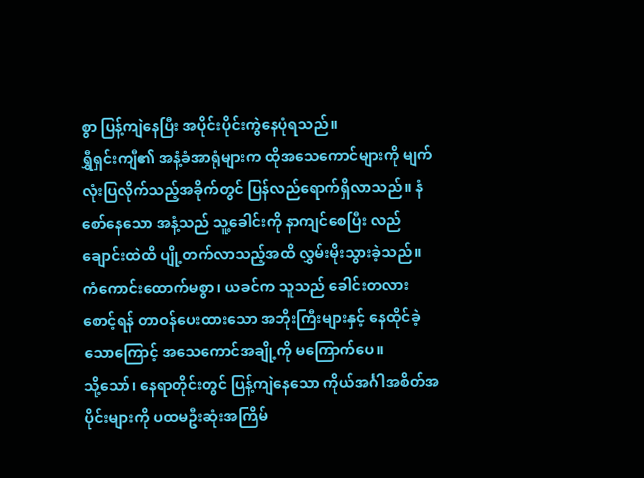စွာ ပြန့်ကျဲနေပြီး အပိုင်းပိုင်းကွဲနေပုံရသည်။
ရွှီရှင်းကျီ၏ အနံ့ခံအာရုံများက ထိုအသေကောင်များကို မျက်လုံးပြလိုက်သည့်အခိုက်တွင် ပြန်လည်ရောက်ရှိလာသည်။ နံစော်နေသော အနံ့သည် သူ့ခေါင်းကို နာကျင်စေပြီး လည်ချောင်းထဲထိ ပျို့တက်လာသည့်အထိ လွှမ်းမိုးသွားခဲ့သည်။
ကံကောင်းထောက်မစွာ၊ ယခင်က သူသည် ခေါင်းတလားစောင့်ရန် တာဝန်ပေးထားသော အဘိုးကြီးများနှင့် နေထိုင်ခဲ့သောကြောင့် အသေကောင်အချို့ကို မကြောက်ပေ။
သို့သော်၊ နေရာတိုင်းတွင် ပြန့်ကျဲနေသော ကိုယ်အင်္ဂါအစိတ်အပိုင်းများကို ပထမဦးဆုံးအကြိမ်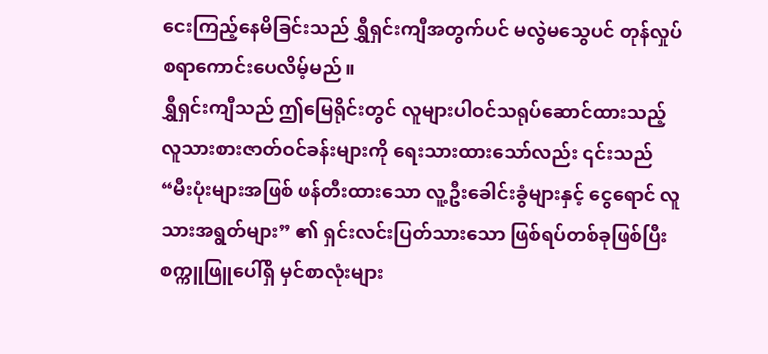ငေးကြည့်နေမိခြင်းသည် ရွှီရှင်းကျီအတွက်ပင် မလွဲမသွေပင် တုန်လှုပ်စရာကောင်းပေလိမ့်မည်။
ရွှီရှင်းကျီသည် ဤမြေရိုင်းတွင် လူများပါဝင်သရုပ်ဆောင်ထားသည့် လူသားစားဇာတ်ဝင်ခန်းများကို ရေးသားထားသော်လည်း ၎င်းသည် “မီးပုံးများအဖြစ် ဖန်တီးထားသော လူ့ဦးခေါင်းခွံများနှင့် ငွေရောင် လူသားအရွတ်များ” ၏ ရှင်းလင်းပြတ်သားသော ဖြစ်ရပ်တစ်ခုဖြစ်ပြီး စက္ကူဖြူပေါ်ရှိ မှင်စာလုံးများ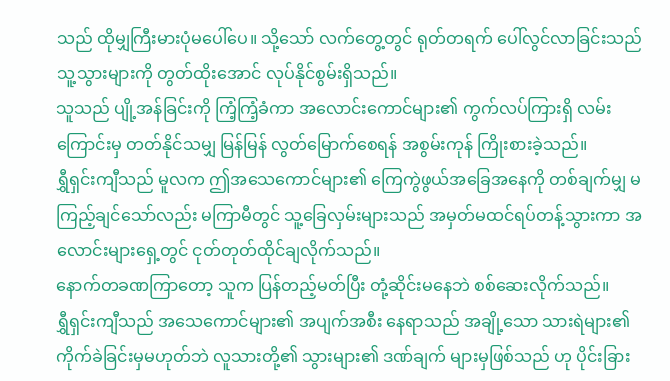သည် ထိုမျှကြီးမားပုံမပေါ်ပေ။ သို့သော် လက်တွေ့တွင် ရုတ်တရက် ပေါ်လွင်လာခြင်းသည် သူ့သွားများကို တွတ်ထိုးအောင် လုပ်နိုင်စွမ်းရှိသည်။
သူသည် ပျို့အန်ခြင်းကို ကြံ့ကြံ့ခံကာ အလောင်းကောင်များ၏ ကွက်လပ်ကြားရှိ လမ်းကြောင်းမှ တတ်နိုင်သမျှ မြန်မြန် လွတ်မြောက်စေရန် အစွမ်းကုန် ကြိုးစားခဲ့သည်။
ရွှီရှင်းကျီသည် မူလက ဤအသေကောင်များ၏ ကြေကွဲဖွယ်အခြေအနေကို တစ်ချက်မျှ မကြည့်ချင်သော်လည်း မကြာမီတွင် သူ့ခြေလှမ်းများသည် အမှတ်မထင်ရပ်တန့်သွားကာ အလောင်းများရှေ့တွင် ငုတ်တုတ်ထိုင်ချလိုက်သည်။
နောက်တခဏကြာတော့ သူက ပြန်တည့်မတ်ပြီး တုံ့ဆိုင်းမနေဘဲ စစ်ဆေးလိုက်သည်။
ရွှီရှင်းကျီသည် အသေကောင်များ၏ အပျက်အစီး နေရာသည် အချို့သော သားရဲများ၏ ကိုက်ခဲခြင်းမှမဟုတ်ဘဲ လူသားတို့၏ သွားများ၏ ဒဏ်ချက် များမှဖြစ်သည် ဟု ပိုင်းခြား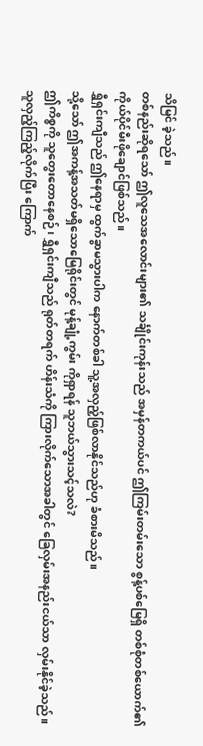သိမြင် ခဲ့သည်။
တစ်နည်းဆိုရသော် ဤလူသေအလောင်းများ၏ သင်္ချိုင်းကုန်းသည် အမှန်တကယ်ပင် ဤကြမ်းတမ်းသော စွန့်ပစ်မြေရှိ တစ်စုံတစ်ယောက်၏ ကိုယ်ပိုင်မီးဖိုချောင်ဖြစ်သည်။
ရွှီရှင်းကျီသည် ဤနေရာမှ ထွက်ခွာမသွားပါက နောက်တစ်ခါ သူ့အလှည့်ဖြစ်လာနိုင်သည်ဟု ခံစားမိသည်။
သို့သော် ဤအကန့်အသတ်မရှိသောမြေရိုင်းတွင် မုန့်ချုံ့ကွမ်း ကိုရှာရန် သူဘယ်သွားသင့်သလဲ?
ဤကိစ္စကို သူတွေးတောနေစဉ်၊ ရွှီရှင်းကျီသည် ရုတ်တရက် ဟိန်းသံကို ကြားလိုက်သောအခါတွင် ခြေလှမ်းအနည်းငယ်သာ လှမ်းနိုင်ခဲ့သည်။
သူလှည့်ကြည့်လိုက်ပြီး ကြောက်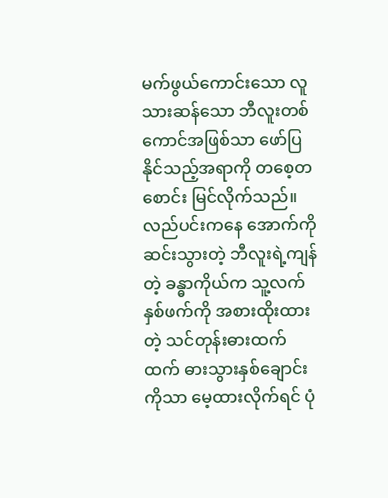မက်ဖွယ်ကောင်းသော လူသားဆန်သော ဘီလူးတစ်ကောင်အဖြစ်သာ ဖော်ပြနိုင်သည့်အရာကို တစေ့တစောင်း မြင်လိုက်သည်။
လည်ပင်းကနေ အောက်ကိုဆင်းသွားတဲ့ ဘီလူးရဲ့ကျန်တဲ့ ခန္ဓာကိုယ်က သူ့လက်နှစ်ဖက်ကို အစားထိုးထားတဲ့ သင်တုန်းဓားထက်ထက် ဓားသွားနှစ်ချောင်းကိုသာ မေ့ထားလိုက်ရင် ပုံ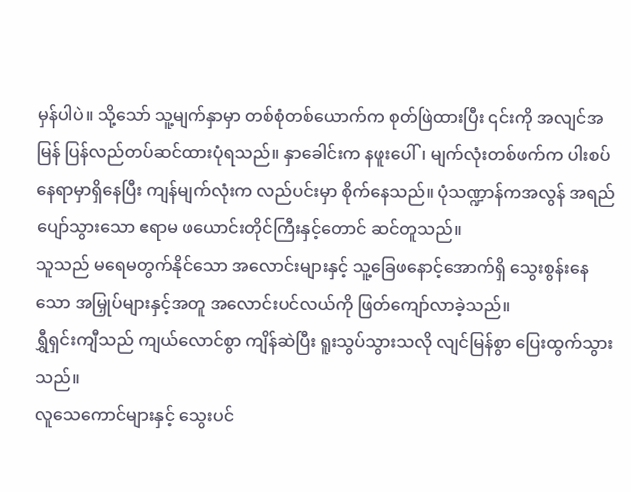မှန်ပါပဲ။ သို့သော် သူ့မျက်နှာမှာ တစ်စုံတစ်ယောက်က စုတ်ဖြဲထားပြီး ၎င်းကို အလျင်အမြန် ပြန်လည်တပ်ဆင်ထားပုံရသည်။ နှာခေါင်းက နဖူးပေါ်၊ မျက်လုံးတစ်ဖက်က ပါးစပ်နေရာမှာရှိနေပြီး ကျန်မျက်လုံးက လည်ပင်းမှာ စိုက်နေသည်။ ပုံသဏ္ဍာန်ကအလွန် အရည်ပျော်သွားသော ဧရာမ ဖယောင်းတိုင်ကြီးနှင့်တောင် ဆင်တူသည်။
သူသည် မရေမတွက်နိုင်သော အလောင်းများနှင့် သူ့ခြေဖနောင့်အောက်ရှိ သွေးစွန်းနေသော အမြှုပ်များနှင့်အတူ အလောင်းပင်လယ်ကို ဖြတ်ကျော်လာခဲ့သည်။
ရွှီရှင်းကျီသည် ကျယ်လောင်စွာ ကျိန်ဆဲပြီး ရူးသွပ်သွားသလို လျင်မြန်စွာ ပြေးထွက်သွားသည်။
လူသေကောင်များနှင့် သွေးပင်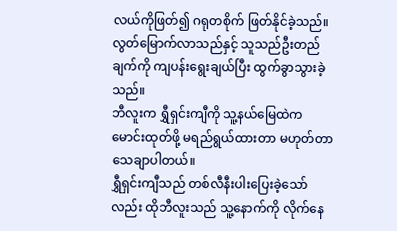လယ်ကိုဖြတ်၍ ဂရုတစိုက် ဖြတ်နိုင်ခဲ့သည်။ လွတ်မြောက်လာသည်နှင့် သူသည်ဦးတည်ချက်ကို ကျပန်းရွေးချယ်ပြီး ထွက်ခွာသွားခဲ့သည်။
ဘီလူးက ရွှီရှင်းကျီကို သူ့နယ်မြေထဲက မောင်းထုတ်ဖို့ မရည်ရွယ်ထားတာ မဟုတ်တာသေချာပါတယ်။
ရွှီရှင်းကျီသည် တစ်လီနီးပါးပြေးခဲ့သော်လည်း ထိုဘီလူးသည် သူ့နောက်ကို လိုက်နေ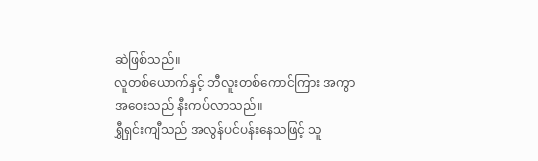ဆဲဖြစ်သည်။
လူတစ်ယောက်နှင့် ဘီလူးတစ်ကောင်ကြား အကွာအဝေးသည် နီးကပ်လာသည်။
ရွှီရှင်းကျီသည် အလွန်ပင်ပန်းနေသဖြင့် သူ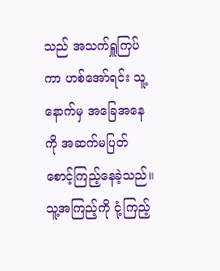သည် အသက်ရှူကြပ်ကာ ဟစ်အော်ရင်း သူ့နောက်မှ အခြေအနေကို အဆက်မပြတ် စောင့်ကြည့်နေခဲ့သည်။ သူ့အကြည့်ကို ငုံ့ကြည့်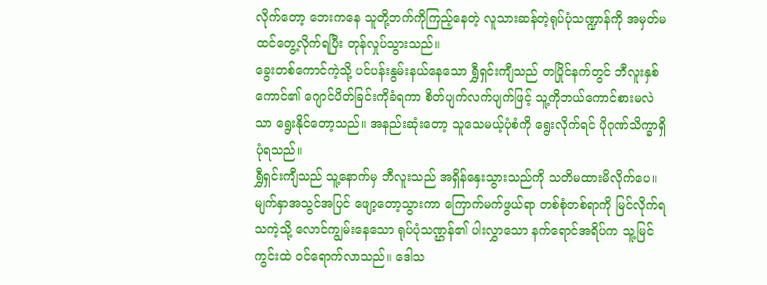လိုက်တော့ ဘေးကနေ သူတို့ဘက်ကိုကြည့်နေတဲ့ လူသားဆန်တဲ့ရုပ်ပုံသဏ္ဍာန်ကို အမှတ်မထင်တွေ့လိုက်ရပြီး တုန်လှုပ်သွားသည်။
ခွေးတစ်ကောင်ကဲ့သို့ ပင်ပန်းနွမ်းနယ်နေသော ရွှီရှင်းကျီသည် တပြိုင်နက်တွင် ဘီလူးနှစ်ကောင်၏ ဂျောင်ပိတ်ခြင်းကိုခံရကာ စိတ်ပျက်လက်ပျက်ဖြင့် သူ့ကိုဘယ်ကောင်စားမလဲသာ ရွေးနိုင်တော့သည်။ အနည်းဆုံးတော့ သူသေမယ့်ပုံစံကို ရွေးလိုက်ရင် ပိုဂုဏ်သိက္ခာရှိပုံရသည်။
ရွှီရှင်းကျီသည် သူ့နောက်မှ ဘီလူးသည် အရှိန်နှေးသွားသည်ကို သတိမထားမိလိုက်ပေ။ မျက်နှာအသွင်အပြင် ဖျော့တော့သွားကာ ကြောက်မက်ဖွယ်ရာ တစ်စုံတစ်ရာကို မြင်လိုက်ရသကဲ့သို့ လောင်ကျွမ်းနေသော ရုပ်ပုံသဏ္ဌန်၏ ပါးလွှာသော နက်ရောင်အရိပ်က သူ့မြင်ကွင်းထဲ ဝင်ရောက်လာသည်။ ဒေါသ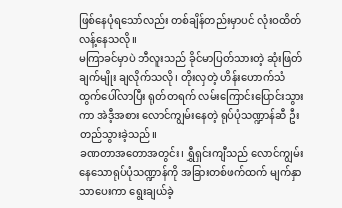ဖြစ်နေပုံရသော်လည်း တစ်ချိန်တည်းမှာပင် လုံးဝထိတ်လန့်နေသလို။
မကြာခင်မှာပဲ ဘီလူးသည် ခိုင်မာပြတ်သားတဲ့ ဆုံးဖြတ်ချက်မျိုး ချလိုက်သလို၊ တိုးလှတဲ့ ဟိန်းဟောက်သံ ထွက်ပေါ်လာပြီး ရုတ်တရက် လမ်းကြောင်းပြောင်းသွားကာ အဲဒီ့အစား လောင်ကျွမ်းနေတဲ့ ရုပ်ပုံသဏ္ဍာန်ဆီ ဦးတည်သွားခဲ့သည်။
ခဏတာအတောအတွင်း၊ ရွှီရှင်းကျီသည် လောင်ကျွမ်းနေသောရုပ်ပုံသဏ္ဍာန်ကို အခြားတစ်ဖက်ထက် မျက်နှာသာပေးကာ ရွေးချယ်ခဲ့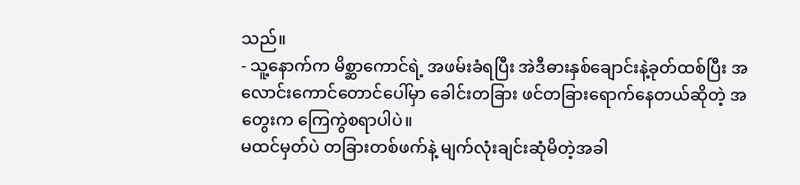သည်။
- သူ့နောက်က မိစ္ဆာကောင်ရဲ့ အဖမ်းခံရပြီး အဲဒီဓားနှစ်ချောင်းနဲ့ခုတ်ထစ်ပြီး အလောင်းကောင်တောင်ပေါ်မှာ ခေါင်းတခြား ဖင်တခြားရောက်နေတယ်ဆိုတဲ့ အတွေးက ကြေကွဲစရာပါပဲ။
မထင်မှတ်ပဲ တခြားတစ်ဖက်နဲ့ မျက်လုံးချင်းဆုံမိတဲ့အခါ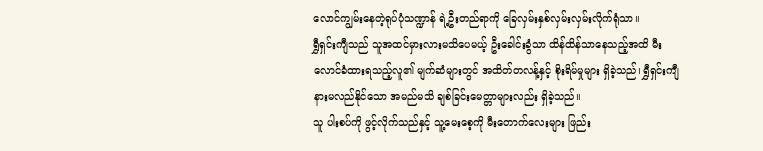လောင်ကျွမ်းနေတဲ့ရုပ်ပုံသဏ္ဍာန် ရဲ့ဦးတည်ရာကို ခြေလှမ်းနှစ်လှမ်းလှမ်းလိုက်ရုံသာ။
ရွှီရှင်းကျီသည် သူအထင်မှားလားမသိပေမယ့် ဦးခေါင်းခွံသာ ထိန်ထိန်သာနေသည့်အထိ မီးလောင်ခံထားရသည့်လူ၏ မျက်ဆံများတွင် အထိတ်တလန့်နှင့် စိုးရိမ်မှုများ ရှိခဲ့သည်၊ ရွှီရှင်းကျီနားမလည်နိုင်သော အမည်မသိ ချစ်ခြင်းမေတ္တာများလည်း ရှိခဲ့သည်။
သူ ပါးစပ်ကို ဖွင့်လိုက်သည်နှင့် သူ့မေးစေ့ကို မီးတောက်လေးများ ဖြည်း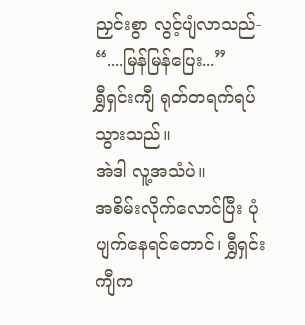ညှင်းစွာ လွင့်ပျံလာသည်- “....မြန်မြန်ပြေး...”
ရွှီရှင်းကျီ ရုတ်တရက်ရပ်သွားသည်။
အဲဒါ လူ့အသံပဲ။
အစိမ်းလိုက်လောင်ပြီး ပုံပျက်နေရင်တောင်၊ ရွှီရှင်းကျီက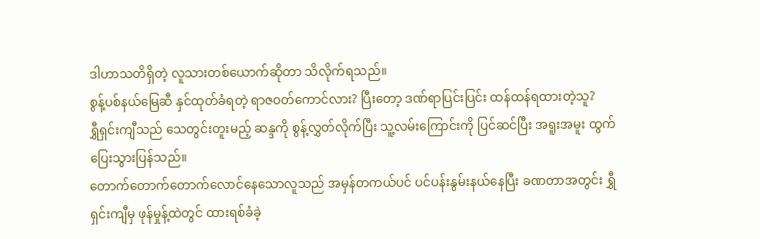ဒါဟာသတိရှိတဲ့ လူသားတစ်ယောက်ဆိုတာ သိလိုက်ရသည်။
စွန့်ပစ်နယ်မြေဆီ နှင်ထုတ်ခံရတဲ့ ရာဇဝတ်ကောင်လား? ပြီးတော့ ဒဏ်ရာပြင်းပြင်း ထန်ထန်ရထားတဲ့သူ?
ရွှီရှင်းကျီသည် သေတွင်းတူးမည့် ဆန္ဒကို စွန့်လွှတ်လိုက်ပြီး သူ့လမ်းကြောင်းကို ပြင်ဆင်ပြီး အရူးအမူး ထွက်ပြေးသွားပြန်သည်။
တောက်တောက်တောက်လောင်နေသောလူသည် အမှန်တကယ်ပင် ပင်ပန်းနွမ်းနယ်နေပြီး ခဏတာအတွင်း ရွှီရှင်းကျီမှ ဖုန်မှုန့်ထဲတွင် ထားရစ်ခံခဲ့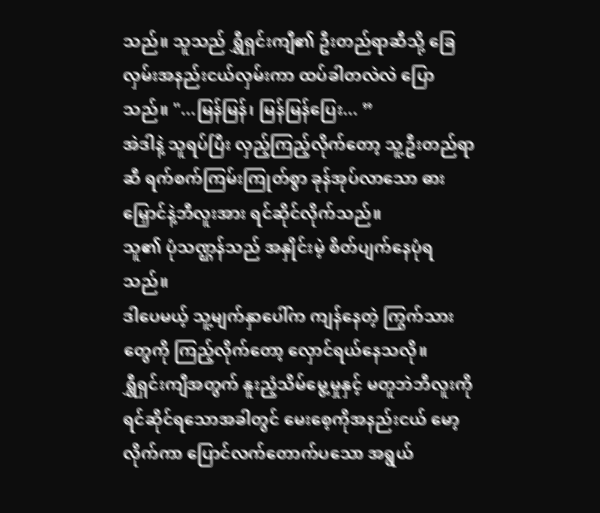သည်။ သူသည် ရွှီရှင်းကျီ၏ ဦးတည်ရာဆီသို့ ခြေလှမ်းအနည်းငယ်လှမ်းကာ ထပ်ခါတလဲလဲ ပြောသည်။ "...မြန်မြန်၊ မြန်မြန်ပြေး... ”
အဲဒါနဲ့ သူရပ်ပြီး လှည့်ကြည့်လိုက်တော့ သူ့ဦးတည်ရာဆီ ရက်စက်ကြမ်းကြုတ်စွာ ခုန်အုပ်လာသော ဓားမြှောင်နဲ့ဘီလူးအား ရင်ဆိုင်လိုက်သည်။
သူ၏ ပုံသဏ္ဌန်သည် အနှိုင်းမဲ့ စိတ်ပျက်နေပုံရသည်။
ဒါပေမယ့် သူ့မျက်နှာပေါ်က ကျန်နေတဲ့ ကြွက်သားတွေကို ကြည့်လိုက်တော့ လှောင်ရယ်နေသလို။
ရွှီရှင်းကျီအတွက် နူးညံ့သိမ်မွေ့မှုနှင့် မတူဘဲဘီလူးကို ရင်ဆိုင်ရသောအခါတွင် မေးစေ့ကိုအနည်းငယ် မော့လိုက်ကာ ပြောင်လက်တောက်ပသော အရွယ်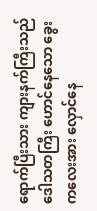ရောက်ပြီးသား ကျားနက်ကြီးသည် ဒေါသတကြီး ဟောင်နေသော ခွေးကလေးအား လှောင်နေ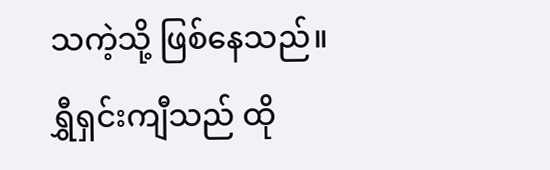သကဲ့သို့ ဖြစ်နေသည်။
ရွှီရှင်းကျီသည် ထို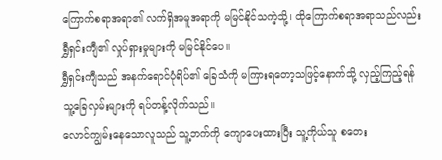ကြောက်စရာအရာ၏ လက်ရှိအမူအရာကို မမြင်နိုင်သကဲ့သို့၊ ထိုကြောက်စရာအရာသည်လည်း ရွှီရှင်းကျီ၏ လှုပ်ရှားမှုများကို မမြင်နိုင်ပေ။
ရွှီရှင်းကျီသည် အနက်ရောင်ပုံရိပ်၏ ခြေသံကို မကြားရတော့သဖြင့်နောက်သို့ လှည့်ကြည့်ရန် သူ့ခြေလှမ်းများကို ရပ်တန့်လိုက်သည်။
လောင်ကျွမ်းနေသောလူသည် သူ့ဘက်ကို ကျောပေးထားပြီး သူ့ကိုယ်သူ စတေး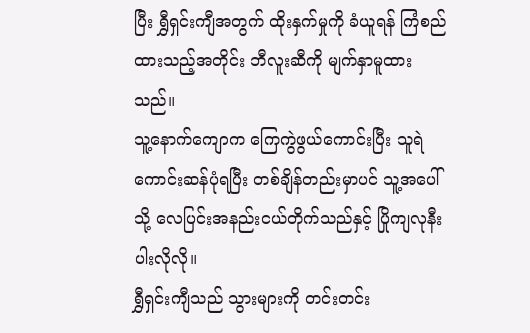ပြီး ရွှီရှင်းကျီအတွက် ထိုးနှက်မှုကို ခံယူရန် ကြံစည်ထားသည့်အတိုင်း ဘီလူးဆီကို မျက်နှာမူထားသည်။
သူ့နောက်ကျောက ကြေကွဲဖွယ်ကောင်းပြီး သူရဲကောင်းဆန်ပုံရပြီး တစ်ချိန်တည်းမှာပင် သူ့အပေါ်သို့ လေပြင်းအနည်းငယ်တိုက်သည်နှင့် ပြိုကျလုနီးပါးလိုလို။
ရွှီရှင်းကျီသည် သွားများကို တင်းတင်း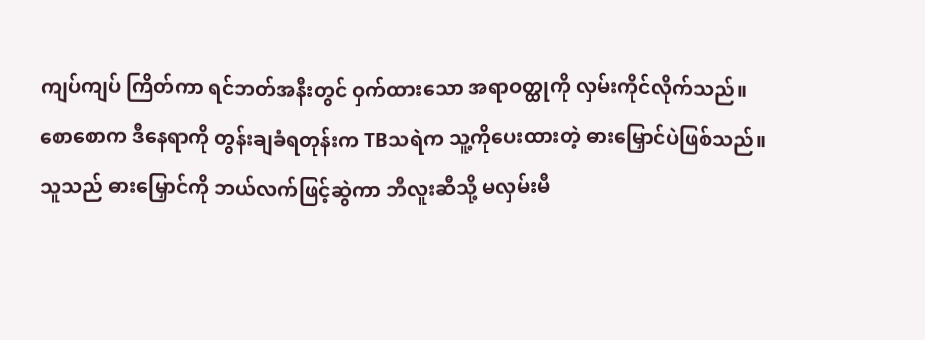ကျပ်ကျပ် ကြိတ်ကာ ရင်ဘတ်အနီးတွင် ဝှက်ထားသော အရာဝတ္ထုကို လှမ်းကိုင်လိုက်သည်။
စောစောက ဒီနေရာကို တွန်းချခံရတုန်းက TBသရဲက သူ့ကိုပေးထားတဲ့ ဓားမြှောင်ပဲဖြစ်သည်။
သူသည် ဓားမြှောင်ကို ဘယ်လက်ဖြင့်ဆွဲကာ ဘီလူးဆီသို့ မလှမ်းမီ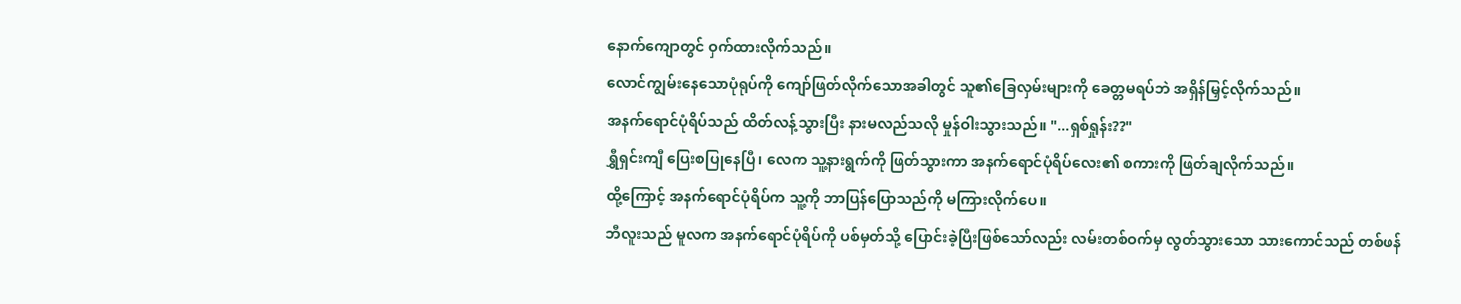နောက်ကျောတွင် ဝှက်ထားလိုက်သည်။
လောင်ကျွမ်းနေသောပုံရုပ်ကို ကျော်ဖြတ်လိုက်သောအခါတွင် သူ၏ခြေလှမ်းများကို ခေတ္တမရပ်ဘဲ အရှိန်မြှင့်လိုက်သည်။
အနက်ရောင်ပုံရိပ်သည် ထိတ်လန့်သွားပြီး နားမလည်သလို မှုန်ဝါးသွားသည်။ "...ရှစ်ရှုန်း??"
ရွှီရှင်းကျီ ပြေးစပြုနေပြီ၊ လေက သူ့နားရွက်ကို ဖြတ်သွားကာ အနက်ရောင်ပုံရိပ်လေး၏ စကားကို ဖြတ်ချလိုက်သည်။
ထို့ကြောင့် အနက်ရောင်ပုံရိပ်က သူ့ကို ဘာပြန်ပြောသည်ကို မကြားလိုက်ပေ။
ဘီလူးသည် မူလက အနက်ရောင်ပုံရိပ်ကို ပစ်မှတ်သို့ ပြောင်းခဲ့ပြီးဖြစ်သော်လည်း လမ်းတစ်ဝက်မှ လွတ်သွားသော သားကောင်သည် တစ်ဖန်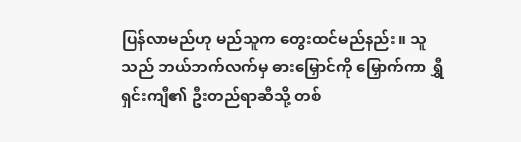ပြန်လာမည်ဟု မည်သူက တွေးထင်မည်နည်း။ သူသည် ဘယ်ဘက်လက်မှ ဓားမြှောင်ကို မြှောက်ကာ ရွှီရှင်းကျီ၏ ဦးတည်ရာဆီသို့ တစ်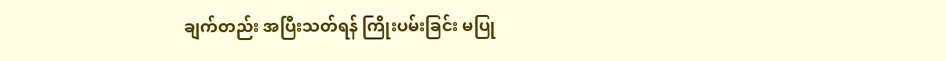ချက်တည်း အပြီးသတ်ရန် ကြိုးပမ်းခြင်း မပြု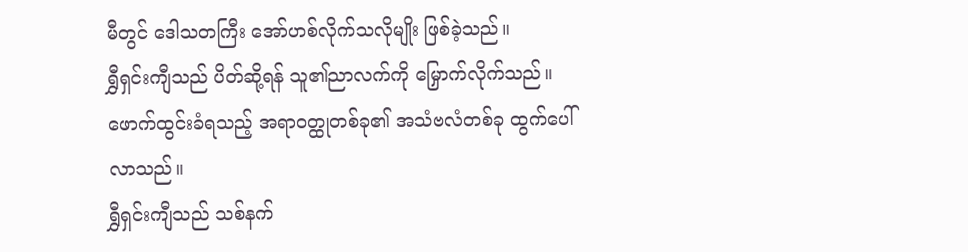မီတွင် ဒေါသတကြီး အော်ဟစ်လိုက်သလိုမျိုး ဖြစ်ခဲ့သည်။
ရွှီရှင်းကျီသည် ပိတ်ဆို့ရန် သူ၏ညာလက်ကို မြှောက်လိုက်သည်။
ဖောက်ထွင်းခံရသည့် အရာဝတ္ထုတစ်ခု၏ အသံဗလံတစ်ခု ထွက်ပေါ်လာသည်။
ရွှီရှင်းကျီသည် သစ်နက်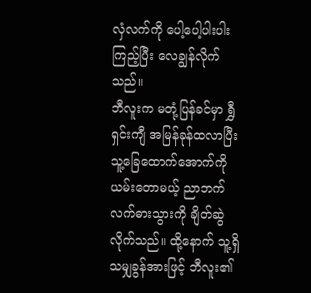လှံလက်ကို ပေါ့ပေါ့ပါးပါး ကြည့်ပြီး လေချွန်လိုက်သည်။
ဘီလူးက မတုံ့ပြန်ခင်မှာ ရွှီရှင်းကျီ အမြန်ခုန်ထလာပြီး သူ့ခြေထောက်အောက်ကို ယမ်းတောမယ့် ညာဘက်လက်ဓားသွားကို ချိတ်ဆွဲလိုက်သည်။ ထို့နောက် သူ့ရှိသမျှခွန်အားဖြင့် ဘီလူး၏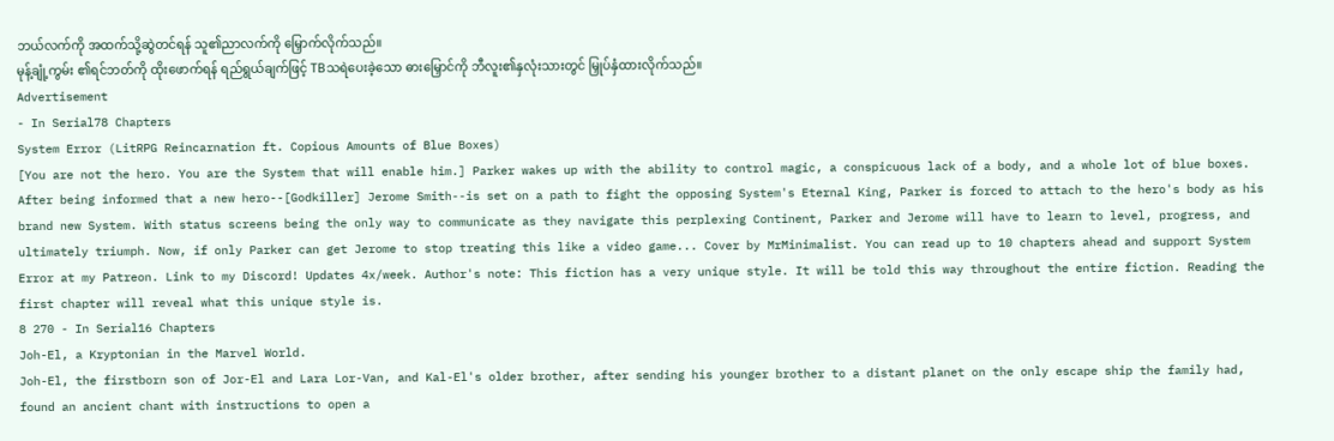ဘယ်လက်ကို အထက်သို့ဆွဲတင်ရန် သူ၏ညာလက်ကို မြှောက်လိုက်သည်။
မုန့်ချုံ့ကွမ်း ၏ရင်ဘတ်ကို ထိုးဖောက်ရန် ရည်ရွယ်ချက်ဖြင့် TBသရဲပေးခဲ့သော ဓားမြှောင်ကို ဘီလူး၏နှလုံးသားတွင် မြှုပ်နှံထားလိုက်သည်။
Advertisement
- In Serial78 Chapters
System Error (LitRPG Reincarnation ft. Copious Amounts of Blue Boxes)
[You are not the hero. You are the System that will enable him.] Parker wakes up with the ability to control magic, a conspicuous lack of a body, and a whole lot of blue boxes. After being informed that a new hero--[Godkiller] Jerome Smith--is set on a path to fight the opposing System's Eternal King, Parker is forced to attach to the hero's body as his brand new System. With status screens being the only way to communicate as they navigate this perplexing Continent, Parker and Jerome will have to learn to level, progress, and ultimately triumph. Now, if only Parker can get Jerome to stop treating this like a video game... Cover by MrMinimalist. You can read up to 10 chapters ahead and support System Error at my Patreon. Link to my Discord! Updates 4x/week. Author's note: This fiction has a very unique style. It will be told this way throughout the entire fiction. Reading the first chapter will reveal what this unique style is.
8 270 - In Serial16 Chapters
Joh-El, a Kryptonian in the Marvel World.
Joh-El, the firstborn son of Jor-El and Lara Lor-Van, and Kal-El's older brother, after sending his younger brother to a distant planet on the only escape ship the family had, found an ancient chant with instructions to open a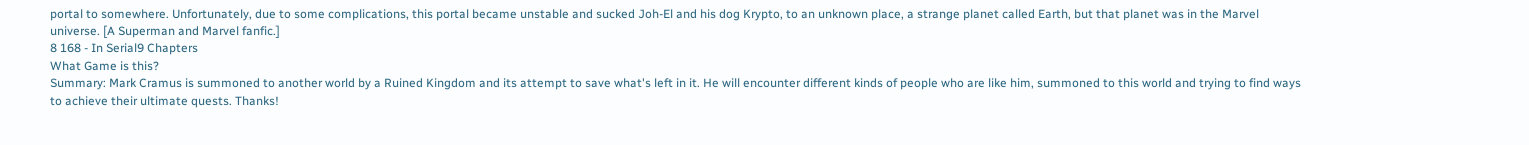portal to somewhere. Unfortunately, due to some complications, this portal became unstable and sucked Joh-El and his dog Krypto, to an unknown place, a strange planet called Earth, but that planet was in the Marvel universe. [A Superman and Marvel fanfic.]
8 168 - In Serial9 Chapters
What Game is this?
Summary: Mark Cramus is summoned to another world by a Ruined Kingdom and its attempt to save what's left in it. He will encounter different kinds of people who are like him, summoned to this world and trying to find ways to achieve their ultimate quests. Thanks!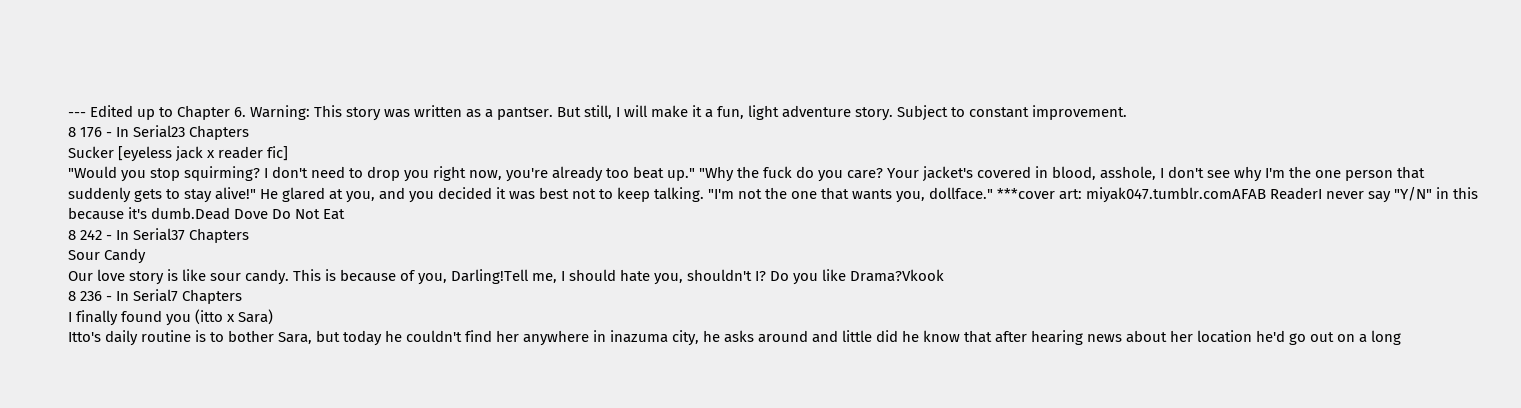--- Edited up to Chapter 6. Warning: This story was written as a pantser. But still, I will make it a fun, light adventure story. Subject to constant improvement.
8 176 - In Serial23 Chapters
Sucker [eyeless jack x reader fic]
"Would you stop squirming? I don't need to drop you right now, you're already too beat up." "Why the fuck do you care? Your jacket's covered in blood, asshole, I don't see why I'm the one person that suddenly gets to stay alive!" He glared at you, and you decided it was best not to keep talking. "I'm not the one that wants you, dollface." ***cover art: miyak047.tumblr.comAFAB ReaderI never say "Y/N" in this because it's dumb.Dead Dove Do Not Eat
8 242 - In Serial37 Chapters
Sour Candy
Our love story is like sour candy. This is because of you, Darling!Tell me, I should hate you, shouldn't I? Do you like Drama?Vkook
8 236 - In Serial7 Chapters
I finally found you (itto x Sara)
Itto's daily routine is to bother Sara, but today he couldn't find her anywhere in inazuma city, he asks around and little did he know that after hearing news about her location he'd go out on a long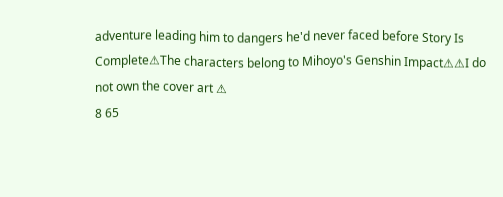adventure leading him to dangers he'd never faced before Story Is Complete⚠The characters belong to Mihoyo's Genshin Impact⚠⚠I do not own the cover art ⚠
8 65